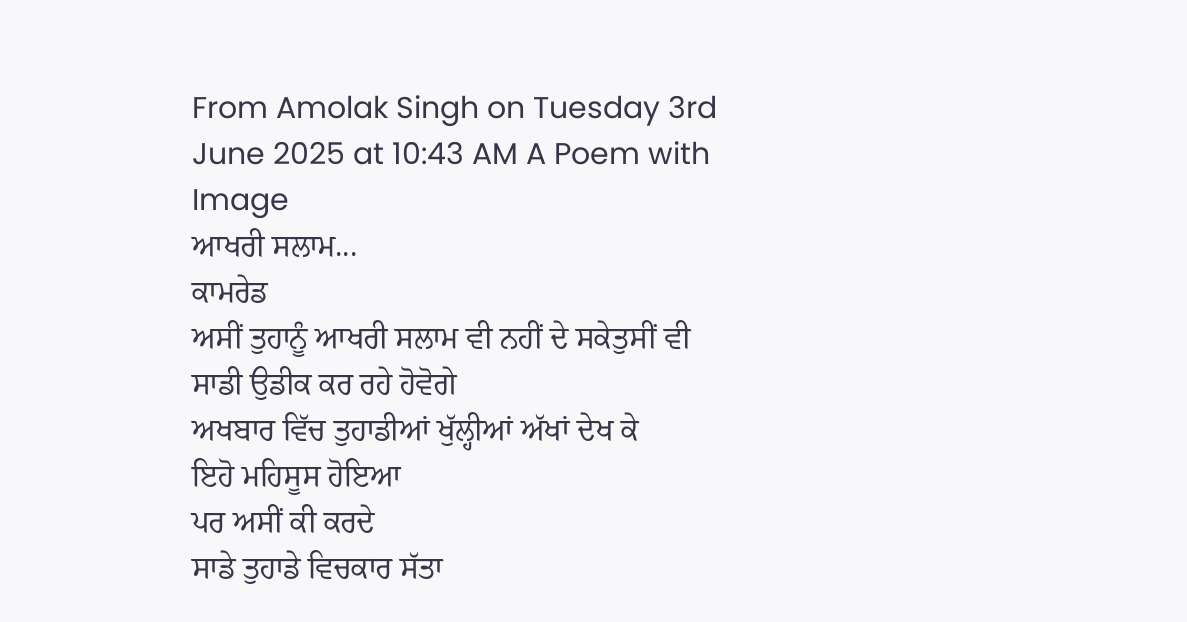From Amolak Singh on Tuesday 3rd June 2025 at 10:43 AM A Poem with Image
ਆਖਰੀ ਸਲਾਮ...
ਕਾਮਰੇਡ
ਅਸੀਂ ਤੁਹਾਨੂੰ ਆਖਰੀ ਸਲਾਮ ਵੀ ਨਹੀਂ ਦੇ ਸਕੇਤੁਸੀਂ ਵੀ ਸਾਡੀ ਉਡੀਕ ਕਰ ਰਹੇ ਹੋਵੋਗੇ
ਅਖਬਾਰ ਵਿੱਚ ਤੁਹਾਡੀਆਂ ਖੁੱਲ੍ਹੀਆਂ ਅੱਖਾਂ ਦੇਖ ਕੇ
ਇਹੋ ਮਹਿਸੂਸ ਹੋਇਆ
ਪਰ ਅਸੀਂ ਕੀ ਕਰਦੇ
ਸਾਡੇ ਤੁਹਾਡੇ ਵਿਚਕਾਰ ਸੱਤਾ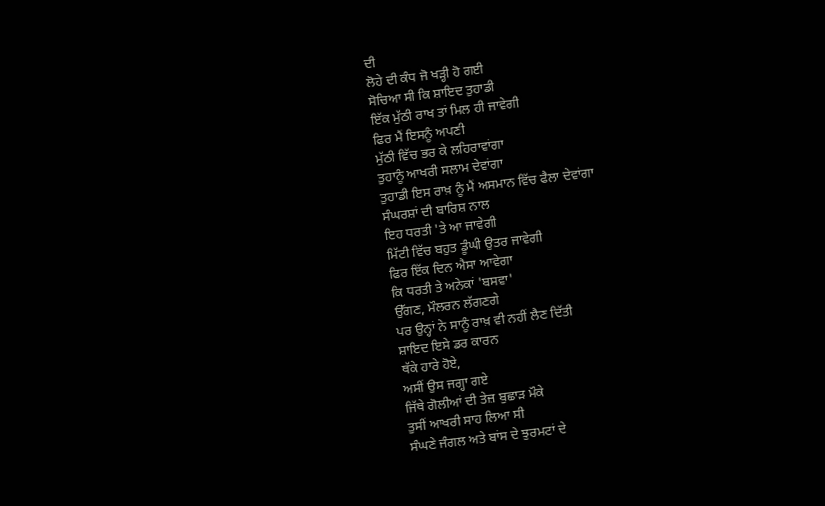ਦੀ
ਲੋਹੇ ਦੀ ਕੰਧ ਜੋ ਖੜ੍ਹੀ ਹੋ ਗਈ
ਸੋਚਿਆ ਸੀ ਕਿ ਸ਼ਾਇਦ ਤੁਹਾਡੀ
ਇੱਕ ਮੁੱਠੀ ਰਾਖ ਤਾਂ ਮਿਲ ਹੀ ਜਾਵੇਗੀ
ਫਿਰ ਮੈਂ ਇਸਨੂੰ ਅਪਣੀ
ਮੁੱਠੀ ਵਿੱਚ ਭਰ ਕੇ ਲਹਿਰਾਵਾਂਗਾ
ਤੁਹਾਨੂੰ ਆਖਰੀ ਸਲਾਮ ਦੇਵਾਂਗਾ
ਤੁਹਾਡੀ ਇਸ ਰਾਖ਼ ਨੂੰ ਮੈਂ ਅਸਮਾਨ ਵਿੱਚ ਫੈਲਾ ਦੇਵਾਂਗਾ
ਸੰਘਰਸ਼ਾਂ ਦੀ ਬਾਰਿਸ਼ ਨਾਲ
ਇਹ ਧਰਤੀ 'ਤੇ ਆ ਜਾਵੇਗੀ
ਮਿੱਟੀ ਵਿੱਚ ਬਹੁਤ ਡੂੰਘੀ ਉਤਰ ਜਾਵੇਗੀ
ਫਿਰ ਇੱਕ ਦਿਨ ਐਸਾ ਆਵੇਗਾ
ਕਿ ਧਰਤੀ ਤੇ ਅਨੇਕਾਂ 'ਬਸਵਾ'
ਉੱਗਣ, ਮੌਲਰਨ ਲੱਗਣਗੇ
ਪਰ ਉਨ੍ਹਾਂ ਨੇ ਸਾਨੂੰ ਰਾਖ਼ ਵੀ ਨਹੀਂ ਲੈਣ ਦਿੱਤੀ
ਸ਼ਾਇਦ ਇਸੇ ਡਰ ਕਾਰਨ
ਥੱਕੇ ਹਾਰੇ ਹੋਏ,
ਅਸੀਂ ਉਸ ਜਗ੍ਹਾ ਗਏ
ਜਿੱਥੇ ਗੋਲੀਆਂ ਦੀ ਤੇਜ਼ ਬੁਛਾੜ ਮੌਕੇ
ਤੁਸੀਂ ਆਖਰੀ ਸਾਹ ਲਿਆ ਸੀ
ਸੰਘਣੇ ਜੰਗਲ ਅਤੇ ਬਾਂਸ ਦੇ ਝੁਰਮਟਾਂ ਦੇ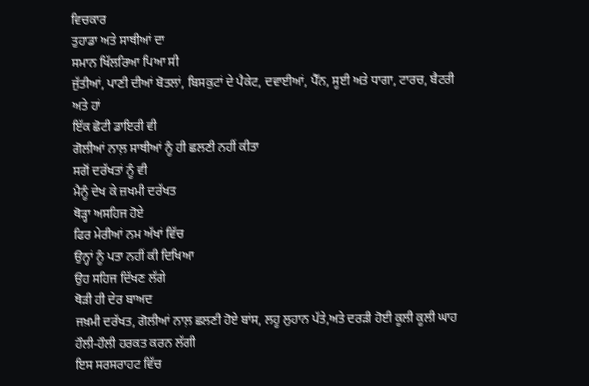ਵਿਚਕਾਰ
ਤੁਹਾਡਾ ਅਤੇ ਸਾਥੀਆਂ ਦਾ
ਸਮਾਨ ਖਿੱਲਰਿਆ ਪਿਆ ਸੀ
ਜੁੱਤੀਆਂ, ਪਾਣੀ ਦੀਆਂ ਬੋਤਲਾਂ, ਬਿਸਕੁਟਾਂ ਦੇ ਪੈਕੇਟ, ਦਵਾਈਆਂ, ਪੈੱਨ, ਸੂਈ ਅਤੇ ਧਾਗਾ, ਟਾਰਚ, ਬੈਟਰੀ
ਅਤੇ ਹਾਂ
ਇੱਕ ਛੋਟੀ ਡਾਇਰੀ ਵੀ
ਗੋਲੀਆਂ ਨਾਲ਼ ਸਾਥੀਆਂ ਨੂੰ ਹੀ ਛਲਣੀ ਨਹੀਂ ਕੀਤਾ
ਸਗੋਂ ਦਰੱਖਤਾਂ ਨੂੰ ਵੀ
ਮੈਨੂੰ ਦੇਖ ਕੇ ਜ਼ਖਮੀ ਦਰੱਖਤ
ਥੋੜ੍ਹਾ ਅਸਹਿਜ ਹੋਏ
ਫਿਰ ਮੇਰੀਆਂ ਨਮ ਅੱਖਾਂ ਵਿੱਚ
ਉਨ੍ਹਾਂ ਨੂੰ ਪਤਾ ਨਹੀਂ ਕੀ ਦਿਖਿਆ
ਉਹ ਸਹਿਜ ਦਿੱਖਣ ਲੱਗੇ
ਥੋੜੀ ਹੀ ਦੇਰ ਬਾਅਦ
ਜਖ਼ਮੀ ਦਰੱਖਤ, ਗੋਲੀਆਂ ਨਾਲ਼ ਛਲਣੀ ਹੋਏ ਬਾਂਸ, ਲਹੂ ਲੁਹਾਨ ਪੱਤੇ,ਅਤੇ ਦਰੜੀ ਹੋਈ ਕੂਲੀ ਕੂਲੀ ਘਾਹ
ਹੌਲੀ-ਹੌਲੀ ਹਰਕਤ ਕਰਨ ਲੱਗੀ
ਇਸ ਸਰਸਰਾਹਟ ਵਿੱਚ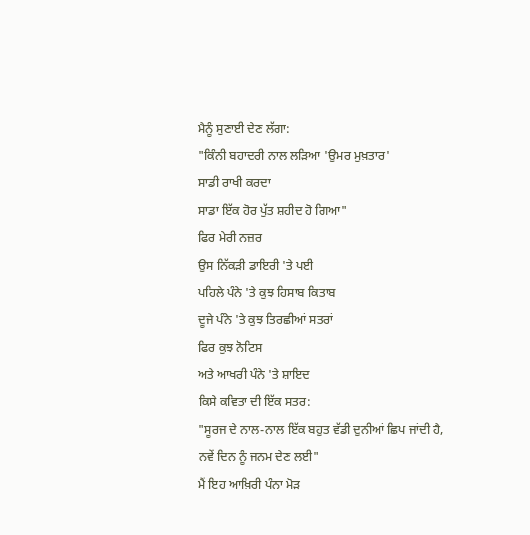ਮੈਨੂੰ ਸੁਣਾਈ ਦੇਣ ਲੱਗਾ:
"ਕਿੰਨੀ ਬਹਾਦਰੀ ਨਾਲ ਲੜਿਆ 'ਉਮਰ ਮੁਖ਼ਤਾਰ'
ਸਾਡੀ ਰਾਖੀ ਕਰਦਾ
ਸਾਡਾ ਇੱਕ ਹੋਰ ਪੁੱਤ ਸ਼ਹੀਦ ਹੋ ਗਿਆ"
ਫਿਰ ਮੇਰੀ ਨਜ਼ਰ
ਉਸ ਨਿੱਕੜੀ ਡਾਇਰੀ 'ਤੇ ਪਈ
ਪਹਿਲੇ ਪੰਨੇ 'ਤੇ ਕੁਝ ਹਿਸਾਬ ਕਿਤਾਬ
ਦੂਜੇ ਪੰਨੇ 'ਤੇ ਕੁਝ ਤਿਰਛੀਆਂ ਸਤਰਾਂ
ਫਿਰ ਕੁਝ ਨੋਟਿਸ
ਅਤੇ ਆਖਰੀ ਪੰਨੇ 'ਤੇ ਸ਼ਾਇਦ
ਕਿਸੇ ਕਵਿਤਾ ਦੀ ਇੱਕ ਸਤਰ:
"ਸੂਰਜ ਦੇ ਨਾਲ-ਨਾਲ ਇੱਕ ਬਹੁਤ ਵੱਡੀ ਦੁਨੀਆਂ ਛਿਪ ਜਾਂਦੀ ਹੈ,
ਨਵੇਂ ਦਿਨ ਨੂੰ ਜਨਮ ਦੇਣ ਲਈ"
ਮੈਂ ਇਹ ਆਖ਼ਿਰੀ ਪੰਨਾ ਮੋੜ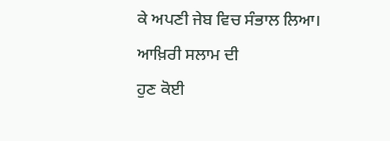ਕੇ ਅਪਣੀ ਜੇਬ ਵਿਚ ਸੰਭਾਲ ਲਿਆ।
ਆਖ਼ਿਰੀ ਸਲਾਮ ਦੀ
ਹੁਣ ਕੋਈ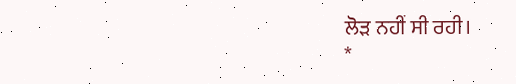ਲੋੜ ਨਹੀਂ ਸੀ ਰਹੀ।
*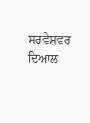ਸਰਵੇਸ਼ਵਰ ਦਿਆਲ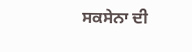ਸਕਸੇਨਾ ਦੀ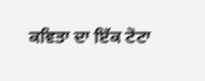ਕਵਿਤਾ ਦਾ ਇੱਕ ਟੋਟਾ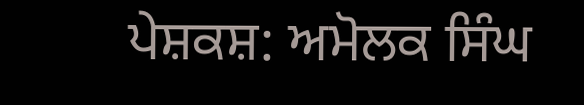ਪੇਸ਼ਕਸ਼: ਅਮੋਲਕ ਸਿੰਘ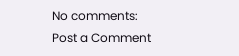No comments:
Post a Comment